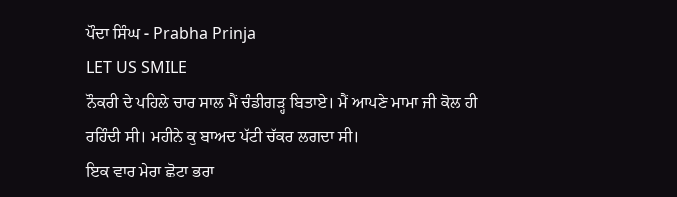ਪੌਦਾ ਸਿੰਘ - Prabha Prinja
LET US SMILE
ਨੌਕਰੀ ਦੇ ਪਹਿਲੇ ਚਾਰ ਸਾਲ ਮੈਂ ਚੰਡੀਗੜ੍ਹ ਬਿਤਾਏ। ਮੈਂ ਆਪਣੇ ਮਾਮਾ ਜੀ ਕੋਲ ਹੀ ਰਹਿੰਦੀ ਸੀ। ਮਹੀਨੇ ਕੁ ਬਾਅਦ ਪੱਟੀ ਚੱਕਰ ਲਗਦਾ ਸੀ।
ਇਕ ਵਾਰ ਮੇਰਾ ਛੋਟਾ ਭਰਾ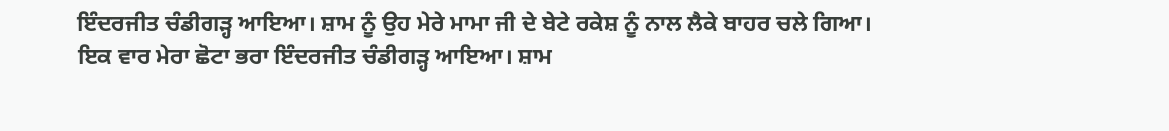ਇੰਦਰਜੀਤ ਚੰਡੀਗੜ੍ਹ ਆਇਆ। ਸ਼ਾਮ ਨੂੰ ਉਹ ਮੇਰੇ ਮਾਮਾ ਜੀ ਦੇ ਬੇਟੇ ਰਕੇਸ਼ ਨੂੰ ਨਾਲ ਲੈਕੇ ਬਾਹਰ ਚਲੇ ਗਿਆ।
ਇਕ ਵਾਰ ਮੇਰਾ ਛੋਟਾ ਭਰਾ ਇੰਦਰਜੀਤ ਚੰਡੀਗੜ੍ਹ ਆਇਆ। ਸ਼ਾਮ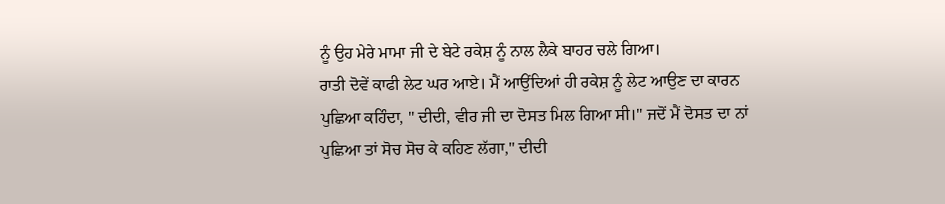ਨੂੰ ਉਹ ਮੇਰੇ ਮਾਮਾ ਜੀ ਦੇ ਬੇਟੇ ਰਕੇਸ਼ ਨੂੰ ਨਾਲ ਲੈਕੇ ਬਾਹਰ ਚਲੇ ਗਿਆ।
ਰਾਤੀ ਦੋਵੇਂ ਕਾਫੀ ਲੇਟ ਘਰ ਆਏ। ਮੈਂ ਆਉਂਦਿਆਂ ਹੀ ਰਕੇਸ਼ ਨੂੰ ਲੇਟ ਆਉਣ ਦਾ ਕਾਰਨ ਪੁਛਿਆ ਕਹਿੰਦਾ, " ਦੀਦੀ, ਵੀਰ ਜੀ ਦਾ ਦੋਸਤ ਮਿਲ ਗਿਆ ਸੀ।" ਜਦੋਂ ਮੈਂ ਦੋਸਤ ਦਾ ਨਾਂ ਪੁਛਿਆ ਤਾਂ ਸੋਚ ਸੋਚ ਕੇ ਕਹਿਣ ਲੱਗਾ," ਦੀਦੀ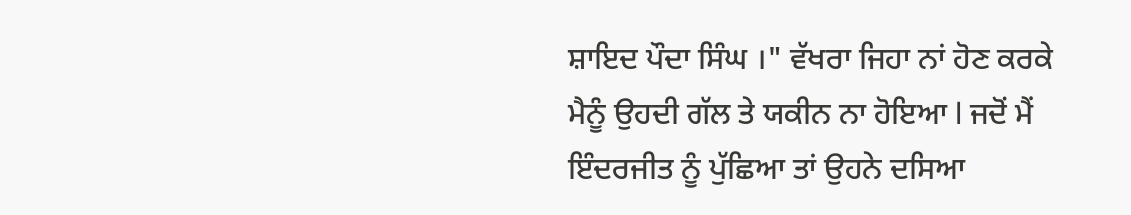ਸ਼ਾਇਦ ਪੌਦਾ ਸਿੰਘ ।" ਵੱਖਰਾ ਜਿਹਾ ਨਾਂ ਹੋਣ ਕਰਕੇ ਮੈਨੂੰ ਉਹਦੀ ਗੱਲ ਤੇ ਯਕੀਨ ਨਾ ਹੋਇਆ l ਜਦੋਂ ਮੈਂ ਇੰਦਰਜੀਤ ਨੂੰ ਪੁੱਛਿਆ ਤਾਂ ਉਹਨੇ ਦਸਿਆ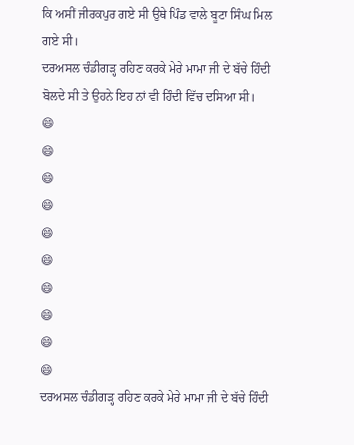ਕਿ ਅਸੀਂ ਜੀਰਕਪੁਰ ਗਏ ਸੀ ਉਥੇ ਪਿੰਡ ਵਾਲੇ ਬੂਟਾ ਸਿੰਘ ਮਿਲ ਗਏ ਸੀ।
ਦਰਅਸਲ ਚੰਡੀਗੜ੍ਹ ਰਹਿਣ ਕਰਕੇ ਮੇਰੇ ਮਾਮਾ ਜੀ ਦੇ ਬੱਚੇ ਹਿੰਦੀ ਬੋਲਦੇ ਸੀ ਤੇ ਉਹਨੇ ਇਹ ਨਾਂ ਵੀ ਹਿੰਦੀ ਵਿੱਚ ਦਸਿਆ ਸੀ।
😄
😄
😄
😄
😄
😄
😄
😄
😄
😄
ਦਰਅਸਲ ਚੰਡੀਗੜ੍ਹ ਰਹਿਣ ਕਰਕੇ ਮੇਰੇ ਮਾਮਾ ਜੀ ਦੇ ਬੱਚੇ ਹਿੰਦੀ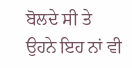ਬੋਲਦੇ ਸੀ ਤੇ ਉਹਨੇ ਇਹ ਨਾਂ ਵੀ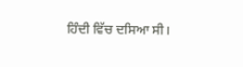ਹਿੰਦੀ ਵਿੱਚ ਦਸਿਆ ਸੀ।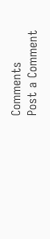Comments
Post a Comment